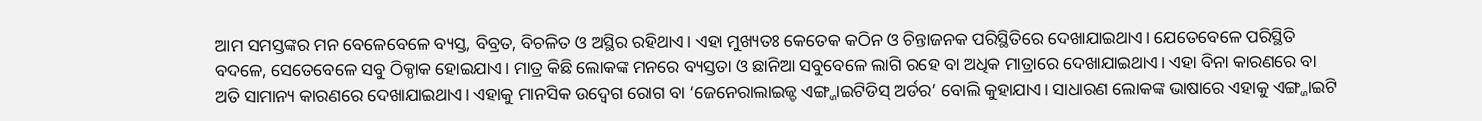ଆମ ସମସ୍ତଙ୍କର ମନ ବେଳେବେଳେ ବ୍ୟସ୍ତ, ବିବ୍ରତ, ବିଚଳିତ ଓ ଅସ୍ଥିର ରହିଥାଏ। ଏହା ମୁଖ୍ୟତଃ କେତେକ କଠିନ ଓ ଚିନ୍ତାଜନକ ପରିସ୍ଥିତିରେ ଦେଖାଯାଇଥାଏ। ଯେତେବେଳେ ପରିସ୍ଥିତି ବଦଳେ, ସେତେବେଳେ ସବୁ ଠିକ୍ଠାକ ହୋଇଯାଏ। ମାତ୍ର କିଛି ଲୋକଙ୍କ ମନରେ ବ୍ୟସ୍ତତା ଓ ଛାନିଆ ସବୁବେଳେ ଲାଗି ରହେ ବା ଅଧିକ ମାତ୍ରାରେ ଦେଖାଯାଇଥାଏ। ଏହା ବିନା କାରଣରେ ବା ଅତି ସାମାନ୍ୟ କାରଣରେ ଦେଖାଯାଇଥାଏ। ଏହାକୁ ମାନସିକ ଉଦ୍ବେଗ ରୋଗ ବା ‘ଜେନେରାଲାଇଜ୍ଡ ଏଙ୍ଗ୍ଜାଇଟିଡିସ୍ ଅର୍ଡର’ ବୋଲି କୁହାଯାଏ। ସାଧାରଣ ଲୋକଙ୍କ ଭାଷାରେ ଏହାକୁ ଏଙ୍ଗ୍ଜାଇଟି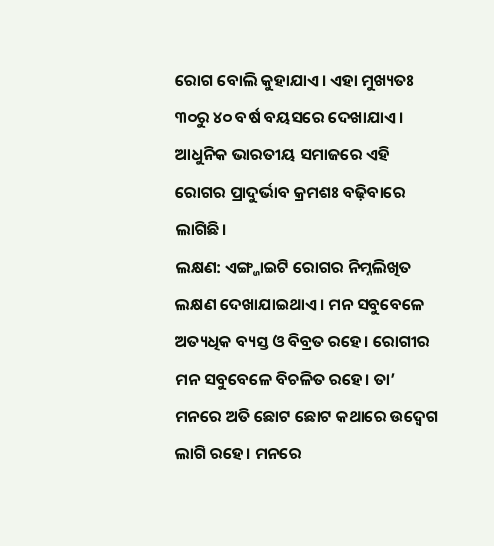ରୋଗ ବୋଲି କୁହାଯାଏ। ଏହା ମୁଖ୍ୟତଃ ୩୦ରୁ ୪୦ ବର୍ଷ ବୟସରେ ଦେଖାଯାଏ। ଆଧୁନିକ ଭାରତୀୟ ସମାଜରେ ଏହି ରୋଗର ପ୍ରାଦୁର୍ଭାବ କ୍ରମଶଃ ବଢ଼ିବାରେ ଲାଗିଛି।
ଲକ୍ଷଣ: ଏଙ୍ଗ୍ଜାଇଟି ରୋଗର ନିମ୍ନଲିଖିତ ଲକ୍ଷଣ ଦେଖାଯାଇଥାଏ। ମନ ସବୁବେଳେ ଅତ୍ୟଧିକ ବ୍ୟସ୍ତ ଓ ବିବ୍ରତ ରହେ। ରୋଗୀର ମନ ସବୁବେଳେ ବିଚଳିତ ରହେ। ତା’ ମନରେ ଅତି ଛୋଟ ଛୋଟ କଥାରେ ଉଦ୍ବେଗ ଲାଗି ରହେ। ମନରେ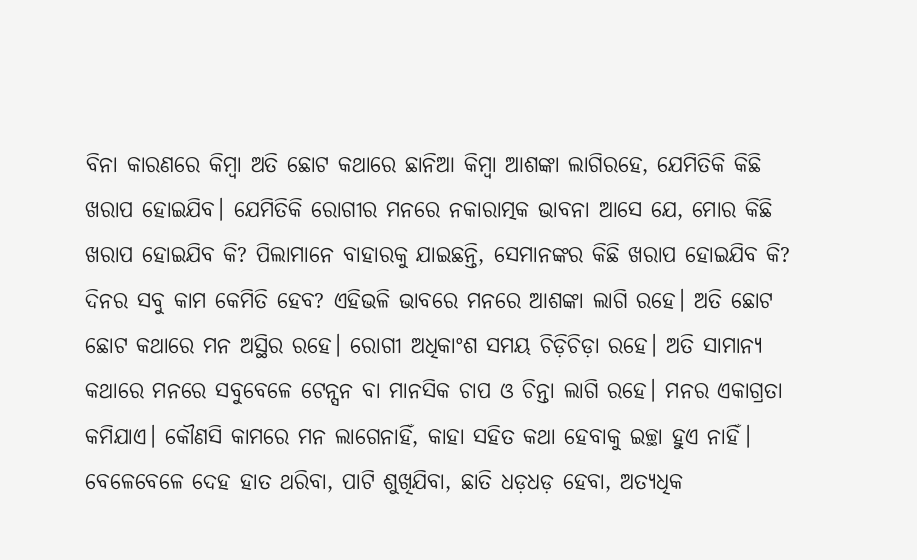ବିନା କାରଣରେ କିମ୍ବା ଅତି ଛୋଟ କଥାରେ ଛାନିଆ କିମ୍ବା ଆଶଙ୍କା ଲାଗିରହେ, ଯେମିତିକି କିଛି ଖରାପ ହୋଇଯିବ। ଯେମିତିକି ରୋଗୀର ମନରେ ନକାରାତ୍ମକ ଭାବନା ଆସେ ଯେ, ମୋର କିଛି ଖରାପ ହୋଇଯିବ କି? ପିଲାମାନେ ବାହାରକୁ ଯାଇଛନ୍ତି, ସେମାନଙ୍କର କିଛି ଖରାପ ହୋଇଯିବ କି? ଦିନର ସବୁ କାମ କେମିତି ହେବ? ଏହିଭଳି ଭାବରେ ମନରେ ଆଶଙ୍କା ଲାଗି ରହେ। ଅତି ଛୋଟ ଛୋଟ କଥାରେ ମନ ଅସ୍ଥିର ରହେ। ରୋଗୀ ଅଧିକାଂଶ ସମୟ ଚିଡ଼ିଚିଡ଼ା ରହେ। ଅତି ସାମାନ୍ୟ କଥାରେ ମନରେ ସବୁବେଳେ ଟେନ୍ସନ ବା ମାନସିକ ଚାପ ଓ ଚିନ୍ତା ଲାଗି ରହେ। ମନର ଏକାଗ୍ରତା କମିଯାଏ। କୌଣସି କାମରେ ମନ ଲାଗେନାହିଁ, କାହା ସହିତ କଥା ହେବାକୁ ଇଚ୍ଛା ହୁଏ ନାହିଁ। ବେଳେବେଳେ ଦେହ ହାତ ଥରିବା, ପାଟି ଶୁଖିଯିବା, ଛାତି ଧଡ଼ଧଡ଼ ହେବା, ଅତ୍ୟଧିକ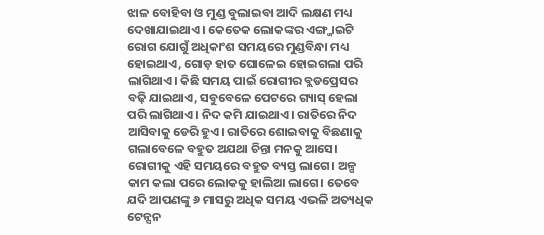ଝାଳ ବୋହିବା ଓ ମୁଣ୍ଡ ବୁଲାଇବା ଆଦି ଲକ୍ଷଣ ମଧ୍ୟ ଦେଖାଯାଇଥାଏ। କେତେକ ଲୋକଙ୍କର ଏଙ୍ଗ୍ଜାଇଟି ରୋଗ ଯୋଗୁଁ ଅଧିକାଂଶ ସମୟରେ ମୁଣ୍ଡବିନ୍ଧା ମଧ୍ୟ ହୋଇଥାଏ, ଗୋଡ଼ ହାତ ଘୋଳେଇ ହୋଇଗଲା ପରି ଲାଗିଥାଏ। କିଛି ସମୟ ପାଇଁ ରୋଗୀର ବ୍ଲଡପ୍ରେସର ବଢ଼ି ଯାଇଥାଏ, ସବୁବେଳେ ପେଟରେ ଗ୍ୟାସ୍ ହେଲା ପରି ଲାଗିଥାଏ। ନିଦ କମି ଯାଇଥାଏ। ରାତିରେ ନିଦ ଆସିବାକୁ ଡେରି ହୁଏ। ରାତିରେ ଶୋଇବାକୁ ବିଛଣାକୁ ଗଲାବେଳେ ବହୁତ ଅଯଥା ଚିନ୍ତା ମନକୁ ଆସେ। ରୋଗୀକୁ ଏହି ସମୟରେ ବହୁତ ବ୍ୟସ୍ତ ଲାଗେ। ଅଳ୍ପ କାମ କଲା ପରେ ଲୋକକୁ ହାଲିଆ ଲାଗେ। ତେବେ ଯଦି ଆପଣଙ୍କୁ ୬ ମାସରୁ ଅଧିକ ସମୟ ଏଭଳି ଅତ୍ୟଧିକ ଟେନ୍ସନ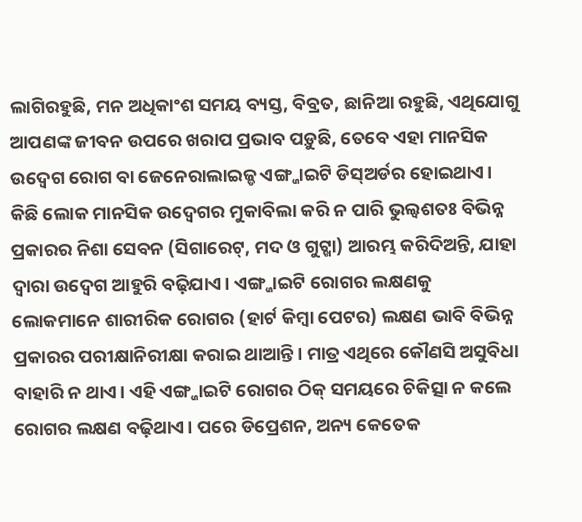ଲାଗିରହୁଛି, ମନ ଅଧିକାଂଶ ସମୟ ବ୍ୟସ୍ତ, ବିବ୍ରତ, ଛାନିଆ ରହୁଛି, ଏଥିଯୋଗୁ ଆପଣଙ୍କ ଜୀବନ ଉପରେ ଖରାପ ପ୍ରଭାବ ପଡ଼ୁଛି, ତେବେ ଏହା ମାନସିକ ଉଦ୍ବେଗ ରୋଗ ବା ଜେନେରାଲାଇଜ୍ଡ ଏଙ୍ଗ୍ଜାଇଟି ଡିସ୍ଅର୍ଡର ହୋଇଥାଏ।
କିଛି ଲୋକ ମାନସିକ ଉଦ୍ବେଗର ମୁକାବିଲା କରି ନ ପାରି ଭୁଲ୍ବଶତଃ ବିଭିନ୍ନ ପ୍ରକାରର ନିଶା ସେବନ (ସିଗାରେଟ୍, ମଦ ଓ ଗୁଟ୍ଖା) ଆରମ୍ଭ କରିଦିଅନ୍ତି, ଯାହା ଦ୍ୱାରା ଉଦ୍ବେଗ ଆହୁରି ବଢ଼ିଯାଏ। ଏଙ୍ଗ୍ଜାଇଟି ରୋଗର ଲକ୍ଷଣକୁ ଲୋକମାନେ ଶାରୀରିକ ରୋଗର (ହାର୍ଟ କିମ୍ବା ପେଟର) ଲକ୍ଷଣ ଭାବି ବିଭିନ୍ନ ପ୍ରକାରର ପରୀକ୍ଷାନିରୀକ୍ଷା କରାଇ ଥାଆନ୍ତି। ମାତ୍ର ଏଥିରେ କୌଣସି ଅସୁବିଧା ବାହାରି ନ ଥାଏ। ଏହି ଏଙ୍ଗ୍ଜାଇଟି ରୋଗର ଠିକ୍ ସମୟରେ ଚିକିତ୍ସା ନ କଲେ ରୋଗର ଲକ୍ଷଣ ବଢ଼ିଥାଏ। ପରେ ଡିପ୍ରେଶନ, ଅନ୍ୟ କେତେକ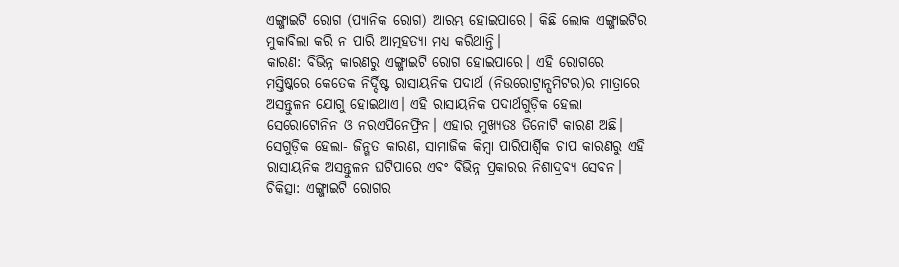ଏଙ୍ଗ୍ଜାଇଟି ରୋଗ (ପ୍ୟାନିକ ରୋଗ) ଆରମ୍ଭ ହୋଇପାରେ। କିଛି ଲୋକ ଏଙ୍ଗ୍ଜାଇଟିର ମୁକାବିଲା କରି ନ ପାରି ଆତ୍ମହତ୍ୟା ମଧ୍ୟ କରିଥାନ୍ତି।
କାରଣ: ବିଭିନ୍ନ କାରଣରୁ ଏଙ୍ଗ୍ଜାଇଟି ରୋଗ ହୋଇପାରେ। ଏହି ରୋଗରେ ମସ୍ତିଷ୍କରେ କେତେକ ନିର୍ଦ୍ଦିଷ୍ଟ ରାସାୟନିକ ପଦାର୍ଥ (ନିଉରୋଟ୍ରାନ୍ସମିଟର)ର ମାତ୍ରାରେ ଅସନ୍ତୁଳନ ଯୋଗୁ ହୋଇଥାଏ। ଏହି ରାସାୟନିକ ପଦାର୍ଥଗୁଡ଼ିକ ହେଲା ସେରୋଟୋନିନ ଓ ନରଏପିନେଫ୍ରିନ। ଏହାର ମୁଖ୍ୟତଃ ତିନୋଟି କାରଣ ଅଛି। ସେଗୁଡ଼ିକ ହେଲା- ଜିନ୍ଗତ କାରଣ, ସାମାଜିକ କିମ୍ବା ପାରିପାର୍ଶ୍ୱିକ ଚାପ କାରଣରୁ ଏହି ରାସାୟନିକ ଅସନ୍ତୁଳନ ଘଟିପାରେ ଏବଂ ବିଭିନ୍ନ ପ୍ରକାରର ନିଶାଦ୍ରବ୍ୟ ସେବନ।
ଚିକିତ୍ସା: ଏଙ୍ଗ୍ଜାଇଟି ରୋଗର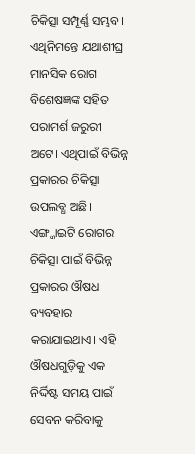ଚିକିତ୍ସା ସମ୍ପୂର୍ଣ୍ଣ ସମ୍ଭବ। ଏଥିନିମନ୍ତେ ଯଥାଶୀଘ୍ର ମାନସିକ ରୋଗ ବିଶେଷଜ୍ଞଙ୍କ ସହିତ ପରାମର୍ଶ ଜରୁରୀ ଅଟେ। ଏଥିପାଇଁ ବିଭିନ୍ନ ପ୍ରକାରର ଚିକିତ୍ସା ଉପଲବ୍ଧ ଅଛି। ଏଙ୍ଗ୍ଜାଇଟି ରୋଗର ଚିକିତ୍ସା ପାଇଁ ବିଭିନ୍ନ ପ୍ରକାରର ଔଷଧ ବ୍ୟବହାର କରାଯାଇଥାଏ। ଏହି ଔଷଧଗୁଡ଼ିକୁ ଏକ ନିର୍ଦ୍ଦିଷ୍ଟ ସମୟ ପାଇଁ ସେବନ କରିବାକୁ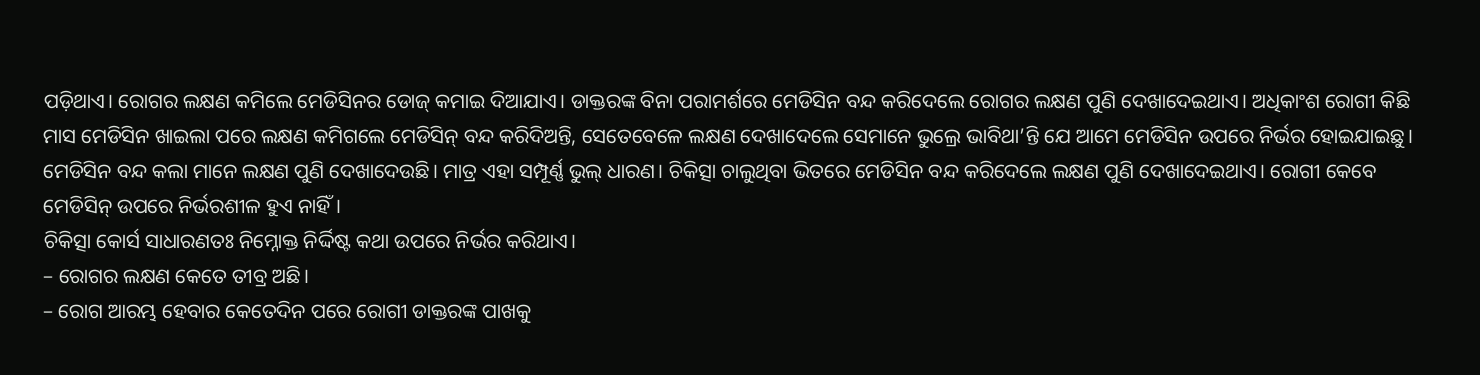ପଡ଼ିଥାଏ। ରୋଗର ଲକ୍ଷଣ କମିଲେ ମେଡିସିନର ଡୋଜ୍ କମାଇ ଦିଆଯାଏ। ଡାକ୍ତରଙ୍କ ବିନା ପରାମର୍ଶରେ ମେଡିସିନ ବନ୍ଦ କରିଦେଲେ ରୋଗର ଲକ୍ଷଣ ପୁଣି ଦେଖାଦେଇଥାଏ। ଅଧିକାଂଶ ରୋଗୀ କିଛି ମାସ ମେଡିସିନ ଖାଇଲା ପରେ ଲକ୍ଷଣ କମିଗଲେ ମେଡିସିନ୍ ବନ୍ଦ କରିଦିଅନ୍ତି, ସେତେବେଳେ ଲକ୍ଷଣ ଦେଖାଦେଲେ ସେମାନେ ଭୁଲ୍ରେ ଭାବିଥା’ନ୍ତି ଯେ ଆମେ ମେଡିସିନ ଉପରେ ନିର୍ଭର ହୋଇଯାଇଛୁ। ମେଡିସିନ ବନ୍ଦ କଲା ମାନେ ଲକ୍ଷଣ ପୁଣି ଦେଖାଦେଉଛି। ମାତ୍ର ଏହା ସମ୍ପୂର୍ଣ୍ଣ ଭୁଲ୍ ଧାରଣ। ଚିକିତ୍ସା ଚାଲୁଥିବା ଭିତରେ ମେଡିସିନ ବନ୍ଦ କରିଦେଲେ ଲକ୍ଷଣ ପୁଣି ଦେଖାଦେଇଥାଏ। ରୋଗୀ କେବେ ମେଡିସିନ୍ ଉପରେ ନିର୍ଭରଶୀଳ ହୁଏ ନାହିଁ।
ଚିକିତ୍ସା କୋର୍ସ ସାଧାରଣତଃ ନିମ୍ନୋକ୍ତ ନିର୍ଦ୍ଦିଷ୍ଟ କଥା ଉପରେ ନିର୍ଭର କରିଥାଏ।
– ରୋଗର ଲକ୍ଷଣ କେତେ ତୀବ୍ର ଅଛି।
– ରୋଗ ଆରମ୍ଭ ହେବାର କେତେଦିନ ପରେ ରୋଗୀ ଡାକ୍ତରଙ୍କ ପାଖକୁ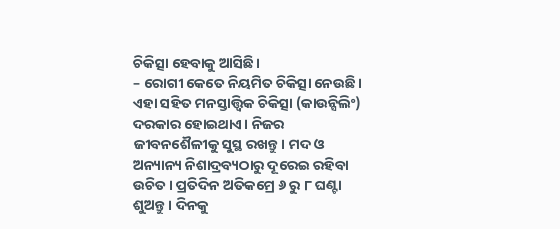ଚିକିତ୍ସା ହେବାକୁ ଆସିଛି।
– ରୋଗୀ କେତେ ନିୟମିତ ଚିକିତ୍ସା ନେଉଛି।
ଏହା ସହିତ ମନସ୍ତାତ୍ତ୍ୱିକ ଚିକିତ୍ସା (କାଉନ୍ସିଲିଂ) ଦରକାର ହୋଇଥାଏ। ନିଜର ଜୀବନଶୈଳୀକୁ ସୁସ୍ଥ ରଖନ୍ତୁ। ମଦ ଓ ଅନ୍ୟାନ୍ୟ ନିଶାଦ୍ରବ୍ୟଠାରୁ ଦୂରେଇ ରହିବା ଉଚିତ। ପ୍ରତିଦିନ ଅତିକମ୍ରେ ୬ ରୁ ୮ ଘଣ୍ଟା ଶୁଅନ୍ତୁ। ଦିନକୁ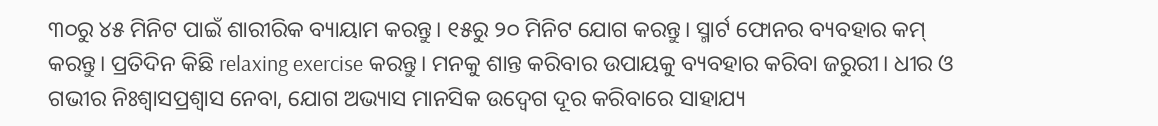୩୦ରୁ ୪୫ ମିନିଟ ପାଇଁ ଶାରୀରିକ ବ୍ୟାୟାମ କରନ୍ତୁ। ୧୫ରୁ ୨୦ ମିନିଟ ଯୋଗ କରନ୍ତୁ। ସ୍ମାର୍ଟ ଫୋନର ବ୍ୟବହାର କମ୍ କରନ୍ତୁ। ପ୍ରତିଦିନ କିଛି relaxing exercise କରନ୍ତୁ। ମନକୁ ଶାନ୍ତ କରିବାର ଉପାୟକୁ ବ୍ୟବହାର କରିବା ଜରୁରୀ। ଧୀର ଓ ଗଭୀର ନିଃଶ୍ୱାସପ୍ରଶ୍ୱାସ ନେବା, ଯୋଗ ଅଭ୍ୟାସ ମାନସିକ ଉଦ୍ବେଗ ଦୂର କରିବାରେ ସାହାଯ୍ୟ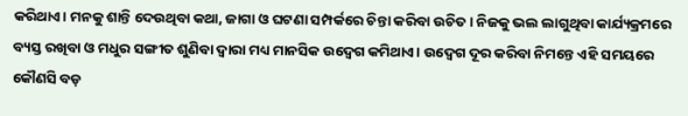କରିଥାଏ। ମନକୁ ଶାନ୍ତି ଦେଉଥିବା କଥା, ଜାଗା ଓ ଘଟଣା ସମ୍ପର୍କରେ ଚିନ୍ତା କରିବା ଉଚିତ। ନିଜକୁ ଭଲ ଲାଗୁଥିବା କାର୍ଯ୍ୟକ୍ରମରେ ବ୍ୟସ୍ତ ରଖିବା ଓ ମଧୁର ସଙ୍ଗୀତ ଶୁଣିବା ଦ୍ୱାରା ମଧ୍ୟ ମାନସିକ ଉଦ୍ବେଗ କମିଥାଏ। ଉଦ୍ବେଗ ଦୂର କରିବା ନିମନ୍ତେ ଏହି ସମୟରେ କୌଣସି ବଡ଼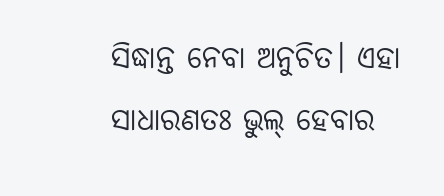ସିଦ୍ଧାନ୍ତ ନେବା ଅନୁଚିତ। ଏହା ସାଧାରଣତଃ ଭୁଲ୍ ହେବାର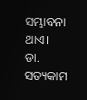ସମ୍ଭାବନା ଥାଏ।
ଡା. ସତ୍ୟକାମ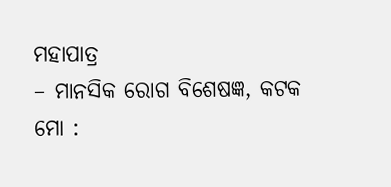ମହାପାତ୍ର
– ମାନସିକ ରୋଗ ବିଶେଷଜ୍ଞ, କଟକ
ମୋ :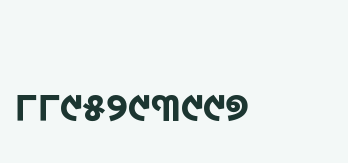୮୮୯୫୨୯୩୯୯୭